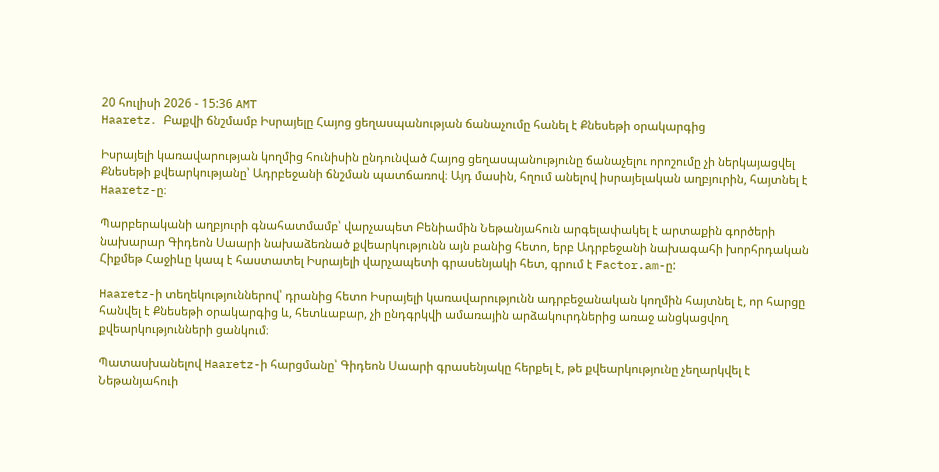20 հուլիսի 2026 - 15:36 AMT
Haaretz․ Բաքվի ճնշմամբ Իսրայելը Հայոց ցեղասպանության ճանաչումը հանել է Քնեսեթի օրակարգից

Իսրայելի կառավարության կողմից հունիսին ընդունված Հայոց ցեղասպանությունը ճանաչելու որոշումը չի ներկայացվել Քնեսեթի քվեարկությանը՝ Ադրբեջանի ճնշման պատճառով։ Այդ մասին, հղում անելով իսրայելական աղբյուրին, հայտնել է Haaretz-ը։

Պարբերականի աղբյուրի գնահատմամբ՝ վարչապետ Բենիամին Նեթանյահուն արգելափակել է արտաքին գործերի նախարար Գիդեոն Սաարի նախաձեռնած քվեարկությունն այն բանից հետո, երբ Ադրբեջանի նախագահի խորհրդական Հիքմեթ Հաջիևը կապ է հաստատել Իսրայելի վարչապետի գրասենյակի հետ, գրում է Factor.am-ը:

Haaretz-ի տեղեկություններով՝ դրանից հետո Իսրայելի կառավարությունն ադրբեջանական կողմին հայտնել է, որ հարցը հանվել է Քնեսեթի օրակարգից և, հետևաբար, չի ընդգրկվի ամառային արձակուրդներից առաջ անցկացվող քվեարկությունների ցանկում։

Պատասխանելով Haaretz-ի հարցմանը՝ Գիդեոն Սաարի գրասենյակը հերքել է, թե քվեարկությունը չեղարկվել է Նեթանյահուի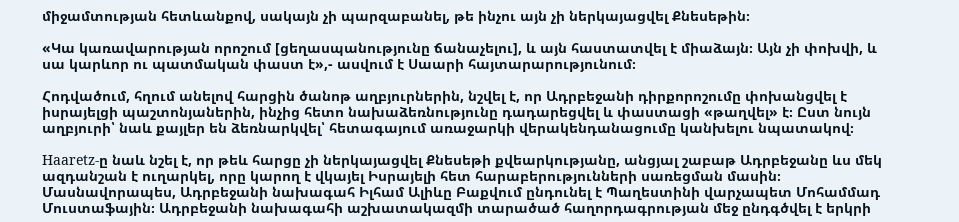միջամտության հետևանքով, սակայն չի պարզաբանել, թե ինչու այն չի ներկայացվել Քնեսեթին։

«Կա կառավարության որոշում [ցեղասպանությունը ճանաչելու], և այն հաստատվել է միաձայն։ Այն չի փոխվի, և սա կարևոր ու պատմական փաստ է»,- ասվում է Սաարի հայտարարությունում։

Հոդվածում, հղում անելով հարցին ծանոթ աղբյուրներին, նշվել է, որ Ադրբեջանի դիրքորոշումը փոխանցվել է իսրայելցի պաշտոնյաներին, ինչից հետո նախաձեռնությունը դադարեցվել և փաստացի «թաղվել» է։ Ըստ նույն աղբյուրի՝ նաև քայլեր են ձեռնարկվել՝ հետագայում առաջարկի վերակենդանացումը կանխելու նպատակով։

Haaretz-ը նաև նշել է, որ թեև հարցը չի ներկայացվել Քնեսեթի քվեարկությանը, անցյալ շաբաթ Ադրբեջանը ևս մեկ ազդանշան է ուղարկել, որը կարող է վկայել Իսրայելի հետ հարաբերությունների սառեցման մասին։ Մասնավորապես, Ադրբեջանի նախագահ Իլհամ Ալիևը Բաքվում ընդունել է Պաղեստինի վարչապետ Մոհամմադ Մուստաֆային։ Ադրբեջանի նախագահի աշխատակազմի տարածած հաղորդագրության մեջ ընդգծվել է երկրի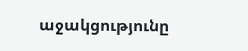աջակցությունը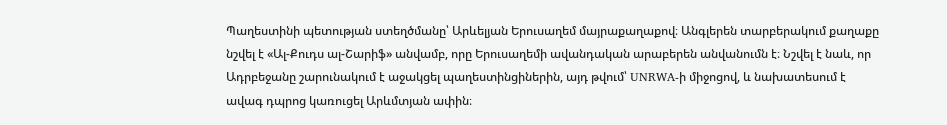Պաղեստինի պետության ստեղծմանը՝ Արևելյան Երուսաղեմ մայրաքաղաքով։ Անգլերեն տարբերակում քաղաքը նշվել է «Ալ-Քուդս ալ-Շարիֆ» անվամբ, որը Երուսաղեմի ավանդական արաբերեն անվանումն է։ Նշվել է նաև, որ Ադրբեջանը շարունակում է աջակցել պաղեստինցիներին, այդ թվում՝ UNRWA-ի միջոցով, և նախատեսում է ավագ դպրոց կառուցել Արևմտյան ափին։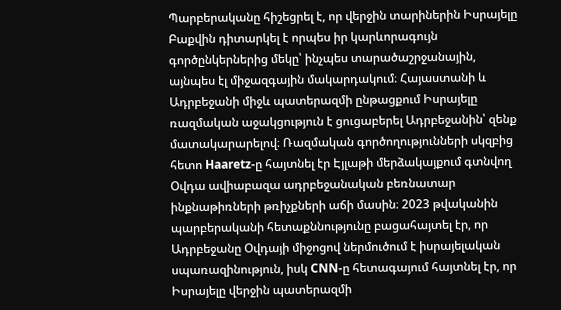Պարբերականը հիշեցրել է, որ վերջին տարիներին Իսրայելը Բաքվին դիտարկել է որպես իր կարևորագույն գործընկերներից մեկը՝ ինչպես տարածաշրջանային, այնպես էլ միջազգային մակարդակում։ Հայաստանի և Ադրբեջանի միջև պատերազմի ընթացքում Իսրայելը ռազմական աջակցություն է ցուցաբերել Ադրբեջանին՝ զենք մատակարարելով։ Ռազմական գործողությունների սկզբից հետո Haaretz-ը հայտնել էր Էյլաթի մերձակայքում գտնվող Օվդա ավիաբազա ադրբեջանական բեռնատար ինքնաթիռների թռիչքների աճի մասին։ 2023 թվականին պարբերականի հետաքննությունը բացահայտել էր, որ Ադրբեջանը Օվդայի միջոցով ներմուծում է իսրայելական սպառազինություն, իսկ CNN-ը հետագայում հայտնել էր, որ Իսրայելը վերջին պատերազմի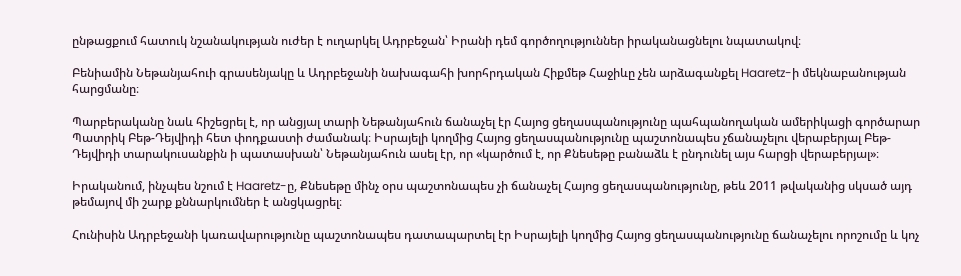ընթացքում հատուկ նշանակության ուժեր է ուղարկել Ադրբեջան՝ Իրանի դեմ գործողություններ իրականացնելու նպատակով։

Բենիամին Նեթանյահուի գրասենյակը և Ադրբեջանի նախագահի խորհրդական Հիքմեթ Հաջիևը չեն արձագանքել Haaretz-ի մեկնաբանության հարցմանը։

Պարբերականը նաև հիշեցրել է, որ անցյալ տարի Նեթանյահուն ճանաչել էր Հայոց ցեղասպանությունը պահպանողական ամերիկացի գործարար Պատրիկ Բեթ-Դեյվիդի հետ փոդքաստի ժամանակ։ Իսրայելի կողմից Հայոց ցեղասպանությունը պաշտոնապես չճանաչելու վերաբերյալ Բեթ-Դեյվիդի տարակուսանքին ի պատասխան՝ Նեթանյահուն ասել էր, որ «կարծում է, որ Քնեսեթը բանաձև է ընդունել այս հարցի վերաբերյալ»։

Իրականում, ինչպես նշում է Haaretz-ը, Քնեսեթը մինչ օրս պաշտոնապես չի ճանաչել Հայոց ցեղասպանությունը, թեև 2011 թվականից սկսած այդ թեմայով մի շարք քննարկումներ է անցկացրել։

Հունիսին Ադրբեջանի կառավարությունը պաշտոնապես դատապարտել էր Իսրայելի կողմից Հայոց ցեղասպանությունը ճանաչելու որոշումը և կոչ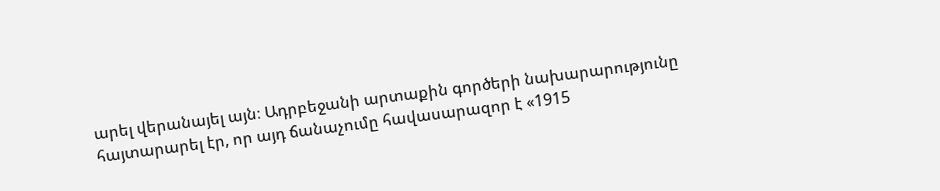արել վերանայել այն։ Ադրբեջանի արտաքին գործերի նախարարությունը հայտարարել էր, որ այդ ճանաչումը հավասարազոր է «1915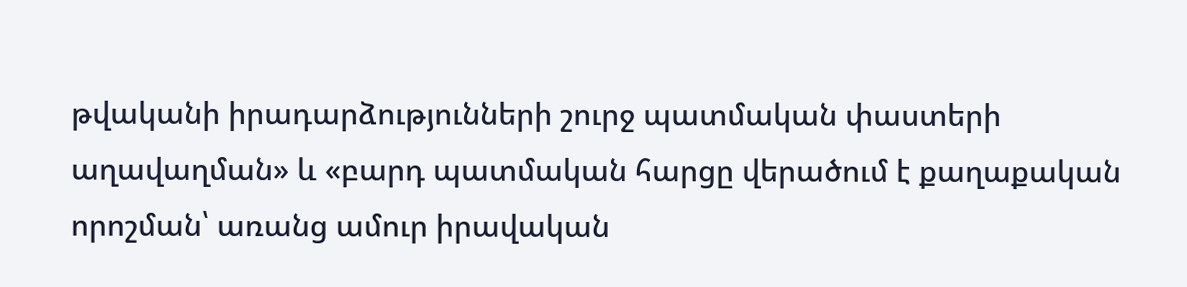թվականի իրադարձությունների շուրջ պատմական փաստերի աղավաղման» և «բարդ պատմական հարցը վերածում է քաղաքական որոշման՝ առանց ամուր իրավական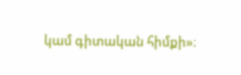կամ գիտական հիմքի»։